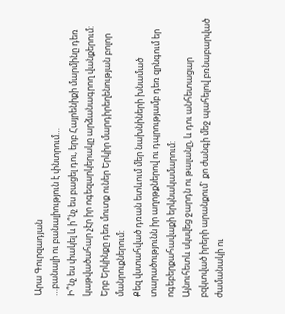Արա Գուրզադյան
…բանալի ու բանալիություն է փնտրում…
Ի՞նչ ես փակել և ի՞նչ ես բացել դու, երբ Հայրենիքի մարմինը դեռ կաթվածահար չէր իր ոգեզարկերակը արձանագրող վանքերում: Երբ Երկինքը դեռ մուտք ուներ Երկիր մարդիրեղենության բոլոր մանրուքներում:
Քեզ վստահված դռան ետևում մեր նախնիների խնամած տարածությունն իր աղոթքներով ու դպրությամբ դեռ զրնգում եր ոգեբերքահավաքի երկնակամարում:
Այնուհետև սկսվեց ջարդն ու թալանը, և դու անհետացար բզկտված իրերի արանքում` քո ժանգի մեջ պահելով բռնաբարված ժամանակի ու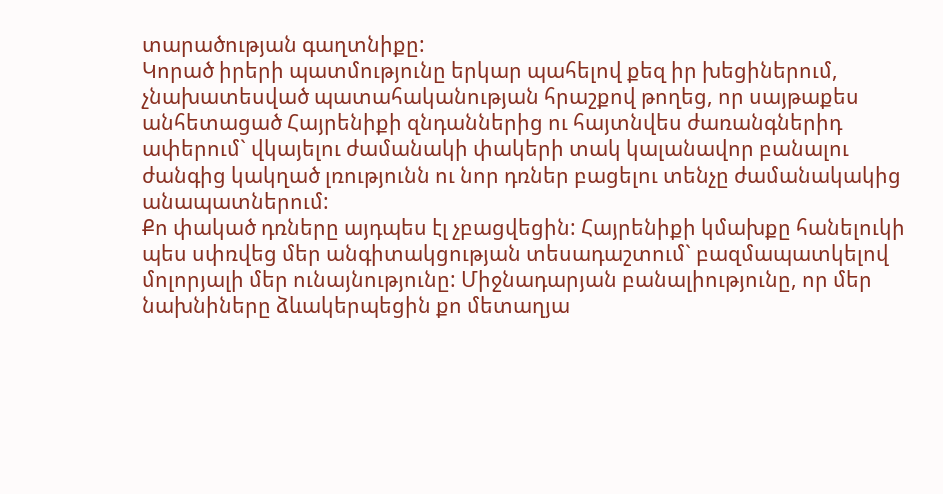տարածության գաղտնիքը:
Կորած իրերի պատմությունը երկար պահելով քեզ իր խեցիներում, չնախատեսված պատահականության հրաշքով թողեց, որ սայթաքես անհետացած Հայրենիքի զնդաններից ու հայտնվես ժառանգներիդ ափերում` վկայելու ժամանակի փակերի տակ կալանավոր բանալու ժանգից կակղած լռությունն ու նոր դռներ բացելու տենչը ժամանակակից անապատներում:
Քո փակած դռները այդպես էլ չբացվեցին: Հայրենիքի կմախքը հանելուկի պես սփռվեց մեր անգիտակցության տեսադաշտում` բազմապատկելով մոլորյալի մեր ունայնությունը: Միջնադարյան բանալիությունը, որ մեր նախնիները ձևակերպեցին քո մետաղյա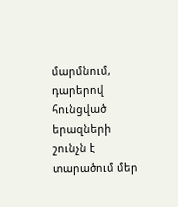մարմնում, դարերով հունցված երազների շունչն է տարածում մեր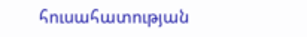հուսահատության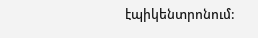էպիկենտրոնում: